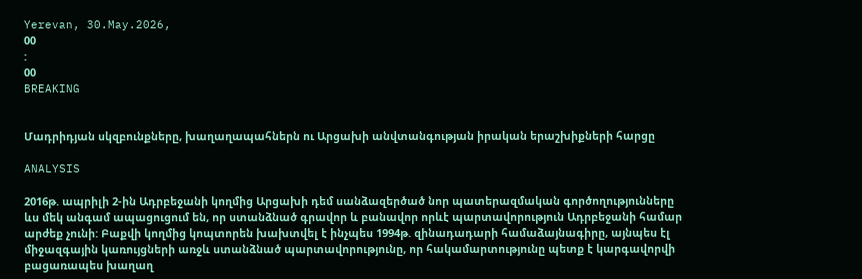Yerevan, 30.May.2026,
00
:
00
BREAKING


Մադրիդյան սկզբունքները, խաղաղապահներն ու Արցախի անվտանգության իրական երաշխիքների հարցը

ANALYSIS

2016թ. ապրիլի 2-ին Ադրբեջանի կողմից Արցախի դեմ սանձազերծած նոր պատերազմական գործողությունները ևս մեկ անգամ ապացուցում են, որ ստանձնած գրավոր և բանավոր որևէ պարտավորություն Ադրբեջանի համար արժեք չունի: Բաքվի կողմից կոպտորեն խախտվել է ինչպես 1994թ. զինադադարի համաձայնագիրը, այնպես էլ միջազգային կառույցների առջև ստանձնած պարտավորությունը, որ հակամարտությունը պետք է կարգավորվի բացառապես խաղաղ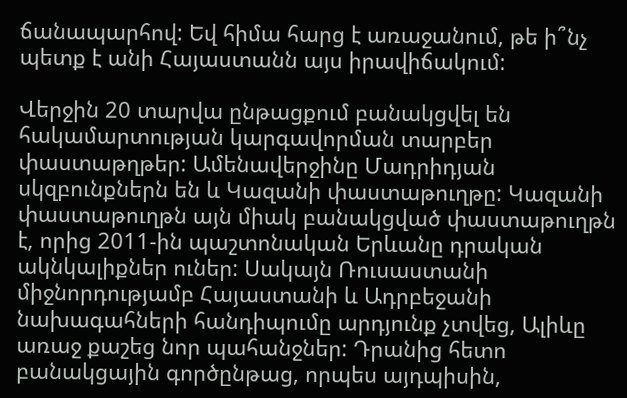ճանապարհով: Եվ հիմա հարց է առաջանում, թե ի՞նչ պետք է անի Հայաստանն այս իրավիճակում:

Վերջին 20 տարվա ընթացքում բանակցվել են հակամարտության կարգավորման տարբեր փաստաթղթեր: Ամենավերջինը Մադրիդյան սկզբունքներն են և Կազանի փաստաթուղթը: Կազանի փաստաթուղթն այն միակ բանակցված փաստաթուղթն է, որից 2011-ին պաշտոնական Երևանը դրական ակնկալիքներ ուներ: Սակայն Ռուսաստանի միջնորդությամբ Հայաստանի և Ադրբեջանի նախագահների հանդիպումը արդյունք չտվեց, Ալիևը առաջ քաշեց նոր պահանջներ: Դրանից հետո բանակցային գործընթաց, որպես այդպիսին,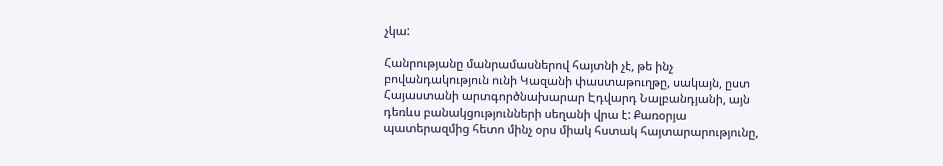չկա:

Հանրությանը մանրամասներով հայտնի չէ, թե ինչ բովանդակություն ունի Կազանի փաստաթուղթը, սակայն, ըստ Հայաստանի արտգործնախարար Էդվարդ Նալբանդյանի, այն դեռևս բանակցությունների սեղանի վրա է: Քառօրյա պատերազմից հետո մինչ օրս միակ հստակ հայտարարությունը,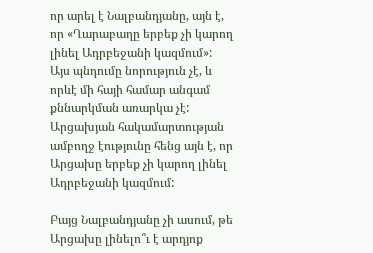որ արել է Նալբանդյանը, այն է, որ «Ղարաբաղը երբեք չի կարող լինել Ադրբեջանի կազմում»: Այս պնդումը նորություն չէ, և որևէ մի հայի համար անգամ քննարկման առարկա չէ: Արցախյան հակամարտության ամբողջ էությունը հենց այն է, որ Արցախը երբեք չի կարող լինել Ադրբեջանի կազմում:

Բայց Նալբանդյանը չի ասում, թե Արցախը լինելո՞ւ է արդյոք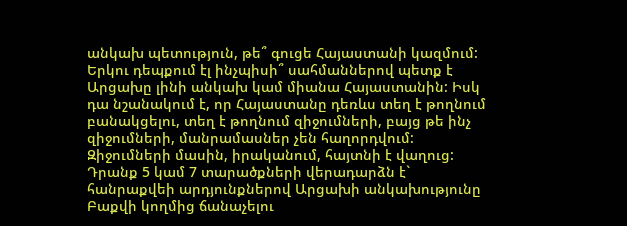անկախ պետություն, թե՞ գուցե Հայաստանի կազմում: Երկու դեպքում էլ ինչպիսի՞ սահմաններով պետք է Արցախը լինի անկախ կամ միանա Հայաստանին: Իսկ դա նշանակում է, որ Հայաստանը դեռևս տեղ է թողնում բանակցելու, տեղ է թողնում զիջումների, բայց թե ինչ զիջումների, մանրամասներ չեն հաղորդվում: Զիջումների մասին, իրականում, հայտնի է վաղուց: Դրանք 5 կամ 7 տարածքների վերադարձն է` հանրաքվեի արդյունքներով Արցախի անկախությունը Բաքվի կողմից ճանաչելու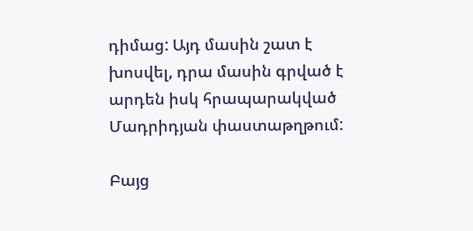դիմաց: Այդ մասին շատ է խոսվել, դրա մասին գրված է արդեն իսկ հրապարակված Մադրիդյան փաստաթղթում:

Բայց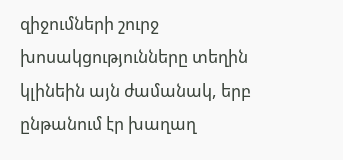զիջումների շուրջ խոսակցությունները տեղին կլինեին այն ժամանակ, երբ ընթանում էր խաղաղ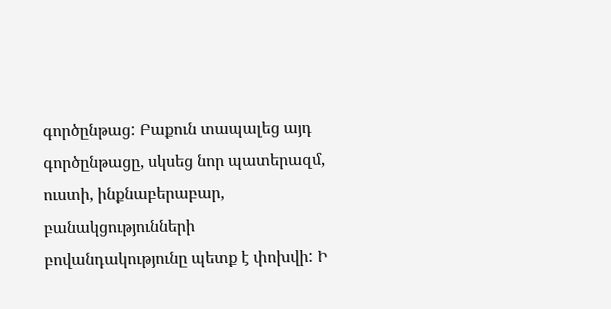գործընթաց: Բաքուն տապալեց այդ գործընթացը, սկսեց նոր պատերազմ, ուստի, ինքնաբերաբար, բանակցությունների բովանդակությունը պետք է փոխվի: Ի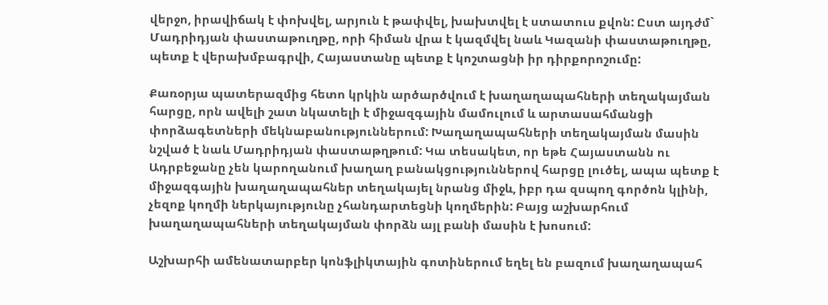վերջո, իրավիճակ է փոխվել, արյուն է թափվել, խախտվել է ստատուս քվոն: Ըստ այդժմ` Մադրիդյան փաստաթուղթը, որի հիման վրա է կազմվել նաև Կազանի փաստաթուղթը, պետք է վերախմբագրվի, Հայաստանը պետք է կոշտացնի իր դիրքորոշումը:

Քառօրյա պատերազմից հետո կրկին արծարծվում է խաղաղապահների տեղակայման հարցը, որն ավելի շատ նկատելի է միջազգային մամուլում և արտասահմանցի փորձագետների մեկնաբանություններում: Խաղաղապահների տեղակայման մասին նշված է նաև Մադրիդյան փաստաթղթում: Կա տեսակետ, որ եթե Հայաստանն ու Ադրբեջանը չեն կարողանում խաղաղ բանակցություններով հարցը լուծել, ապա պետք է միջազգային խաղաղապահներ տեղակայել նրանց միջև, իբր դա զսպող գործոն կլինի, չեզոք կողմի ներկայությունը չհանդարտեցնի կողմերին: Բայց աշխարհում խաղաղապահների տեղակայման փորձն այլ բանի մասին է խոսում:

Աշխարհի ամենատարբեր կոնֆլիկտային գոտիներում եղել են բազում խաղաղապահ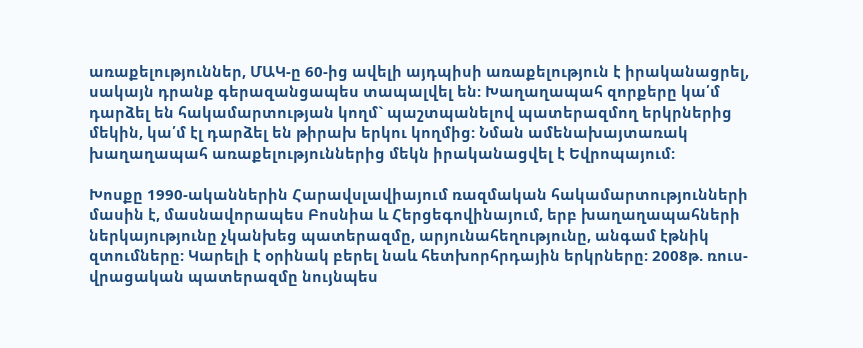առաքելություններ, ՄԱԿ-ը 60-ից ավելի այդպիսի առաքելություն է իրականացրել, սակայն դրանք գերազանցապես տապալվել են: Խաղաղապահ զորքերը կա՛մ դարձել են հակամարտության կողմ` պաշտպանելով պատերազմող երկրներից մեկին, կա՛մ էլ դարձել են թիրախ երկու կողմից: Նման ամենախայտառակ խաղաղապահ առաքելություններից մեկն իրականացվել է Եվրոպայում:

Խոսքը 1990-ականներին Հարավսլավիայում ռազմական հակամարտությունների մասին է, մասնավորապես Բոսնիա և Հերցեգովինայում, երբ խաղաղապահների ներկայությունը չկանխեց պատերազմը, արյունահեղությունը, անգամ էթնիկ զտումները: Կարելի է օրինակ բերել նաև հետխորհրդային երկրները: 2008թ. ռուս-վրացական պատերազմը նույնպես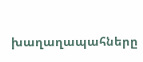խաղաղապահները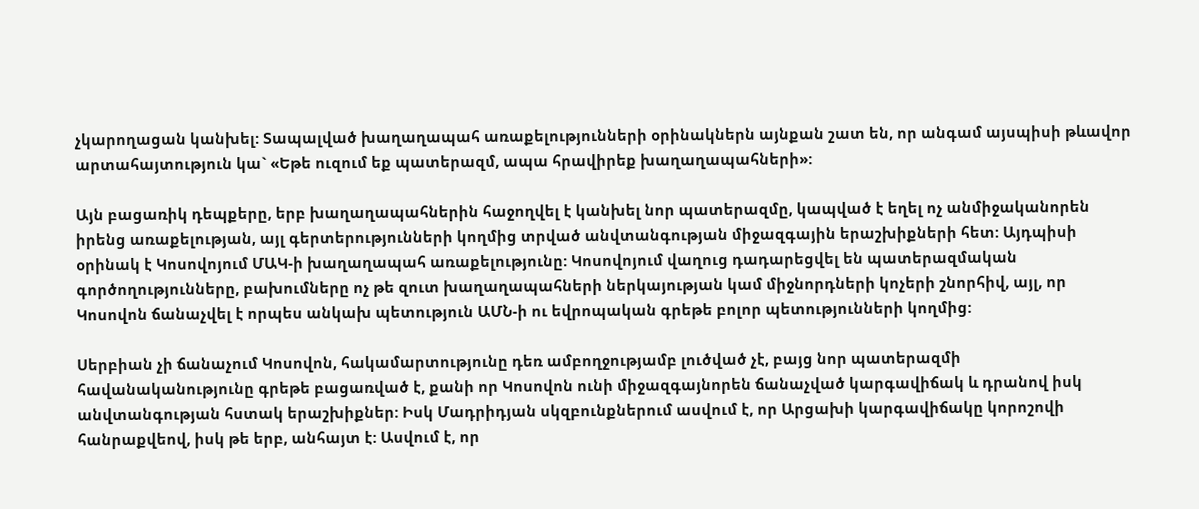չկարողացան կանխել: Տապալված խաղաղապահ առաքելությունների օրինակներն այնքան շատ են, որ անգամ այսպիսի թևավոր արտահայտություն կա` «Եթե ուզում եք պատերազմ, ապա հրավիրեք խաղաղապահների»:

Այն բացառիկ դեպքերը, երբ խաղաղապահներին հաջողվել է կանխել նոր պատերազմը, կապված է եղել ոչ անմիջականորեն իրենց առաքելության, այլ գերտերությունների կողմից տրված անվտանգության միջազգային երաշխիքների հետ: Այդպիսի օրինակ է Կոսովոյում ՄԱԿ-ի խաղաղապահ առաքելությունը: Կոսովոյում վաղուց դադարեցվել են պատերազմական գործողությունները, բախումները ոչ թե զուտ խաղաղապահների ներկայության կամ միջնորդների կոչերի շնորհիվ, այլ, որ Կոսովոն ճանաչվել է որպես անկախ պետություն ԱՄՆ-ի ու եվրոպական գրեթե բոլոր պետությունների կողմից:

Սերբիան չի ճանաչում Կոսովոն, հակամարտությունը դեռ ամբողջությամբ լուծված չէ, բայց նոր պատերազմի հավանականությունը գրեթե բացառված է, քանի որ Կոսովոն ունի միջազգայնորեն ճանաչված կարգավիճակ և դրանով իսկ անվտանգության հստակ երաշխիքներ: Իսկ Մադրիդյան սկզբունքներում ասվում է, որ Արցախի կարգավիճակը կորոշովի հանրաքվեով, իսկ թե երբ, անհայտ է: Ասվում է, որ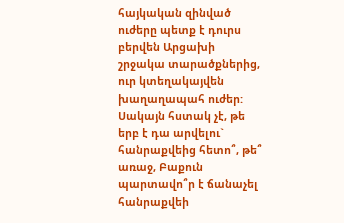հայկական զինված ուժերը պետք է դուրս բերվեն Արցախի շրջակա տարածքներից, ուր կտեղակայվեն խաղաղապահ ուժեր: Սակայն հստակ չէ, թե երբ է դա արվելու` հանրաքվեից հետո՞, թե՞ առաջ, Բաքուն պարտավո՞ր է ճանաչել հանրաքվեի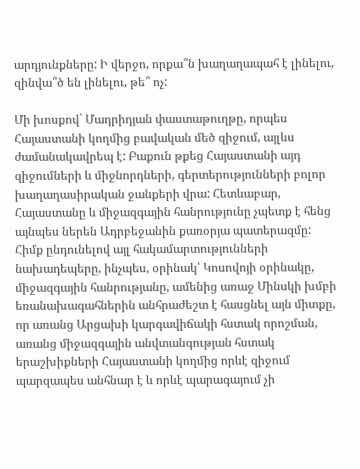արդյունքները: Ի վերջո, որքա՞ն խաղաղապահ է լինելու, զինվա՞ծ են լինելու, թե՞ ոչ:

Մի խոսքով` Մադրիդյան փաստաթուղթը, որպես Հայաստանի կողմից բավական մեծ զիջում, այլևս ժամանակավրեպ է: Բաքուն թքեց Հայաստանի այդ զիջումների և միջնորդների, գերտերությունների բոլոր խաղաղասիրական ջանքերի վրա: Հետևաբար, Հայաստանը և միջազգային հանրությունը չպետք է հենց այնպես ներեն Ադրբեջանին քառօրյա պատերազմը: Հիմք ընդունելով այլ հակամարտությունների նախադեպերը, ինչպես, օրինակ՝ Կոսովոյի օրինակը, միջազգային հանրությանը, ամենից առաջ Մինսկի խմբի եռանախագահներին անհրաժեշտ է հասցնել այն միտքը, որ առանց Արցախի կարգավիճակի հստակ որոշման, առանց միջազգային անվտանգության հստակ երաշխիքների Հայաստանի կողմից որևէ զիջում պարզապես անհնար է և որևէ պարագայում չի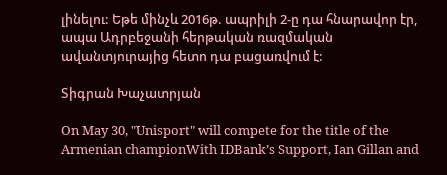լինելու: Եթե մինչև 2016թ. ապրիլի 2-ը դա հնարավոր էր, ապա Ադրբեջանի հերթական ռազմական ավանտյուրայից հետո դա բացառվում է:

Տիգրան Խաչատրյան

On May 30, "Unisport" will compete for the title of the Armenian championWith IDBank’s Support, Ian Gillan and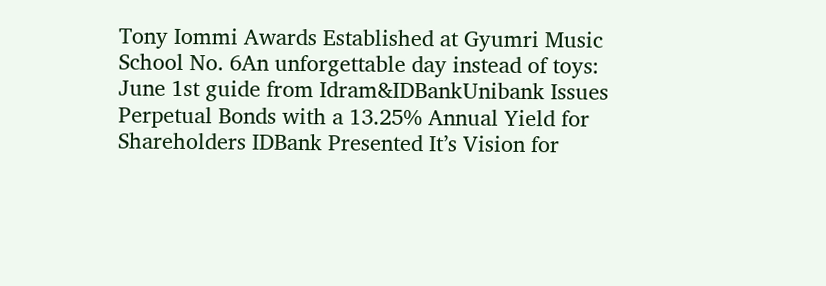Tony Iommi Awards Established at Gyumri Music School No. 6An unforgettable day instead of toys: June 1st guide from Idram&IDBankUnibank Issues Perpetual Bonds with a 13.25% Annual Yield for Shareholders IDBank Presented It’s Vision for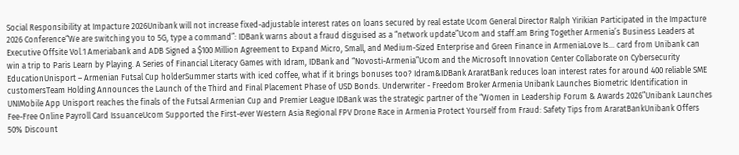Social Responsibility at Impacture 2026Unibank will not increase fixed-adjustable interest rates on loans secured by real estate Ucom General Director Ralph Yirikian Participated in the Impacture 2026 Conference“We are switching you to 5G, type a command”: IDBank warns about a fraud disguised as a “network update”Ucom and staff.am Bring Together Armenia’s Business Leaders at Executive Offsite Vol.1 Ameriabank and ADB Signed a $100 Million Agreement to Expand Micro, Small, and Medium-Sized Enterprise and Green Finance in ArmeniaLove Is… card from Unibank can win a trip to Paris Learn by Playing. A Series of Financial Literacy Games with Idram, IDBank and “Novosti-Armenia”Ucom and the Microsoft Innovation Center Collaborate on Cybersecurity EducationUnisport – Armenian Futsal Cup holderSummer starts with iced coffee, what if it brings bonuses too? Idram&IDBank AraratBank reduces loan interest rates for around 400 reliable SME customersTeam Holding Announces the Launch of the Third and Final Placement Phase of USD Bonds. Underwriter - Freedom Broker Armenia Unibank Launches Biometric Identification in UNIMobile App Unisport reaches the finals of the Futsal Armenian Cup and Premier League IDBank was the strategic partner of the “Women in Leadership Forum & Awards 2026”Unibank Launches Fee-Free Online Payroll Card IssuanceUcom Supported the First-ever Western Asia Regional FPV Drone Race in Armenia Protect Yourself from Fraud: Safety Tips from AraratBankUnibank Offers 50% Discount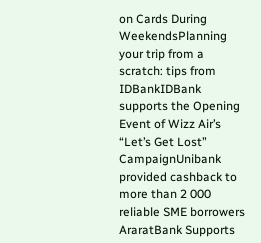on Cards During WeekendsPlanning your trip from a scratch: tips from IDBankIDBank supports the Opening Event of Wizz Air’s “Let’s Get Lost” CampaignUnibank provided cashback to more than 2 000 reliable SME borrowers AraratBank Supports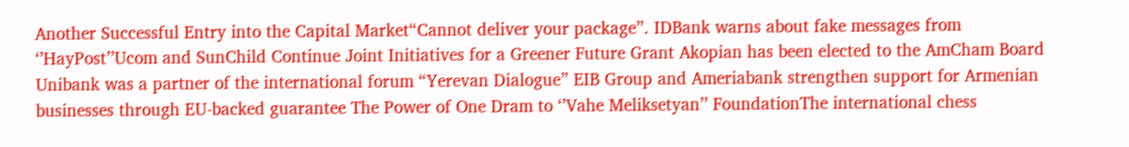Another Successful Entry into the Capital Market“Cannot deliver your package”. IDBank warns about fake messages from ‘’HayPost’’Ucom and SunChild Continue Joint Initiatives for a Greener Future Grant Akopian has been elected to the AmCham Board Unibank was a partner of the international forum “Yerevan Dialogue” EIB Group and Ameriabank strengthen support for Armenian businesses through EU-backed guarantee The Power of One Dram to ‘’Vahe Meliksetyan’’ FoundationThe international chess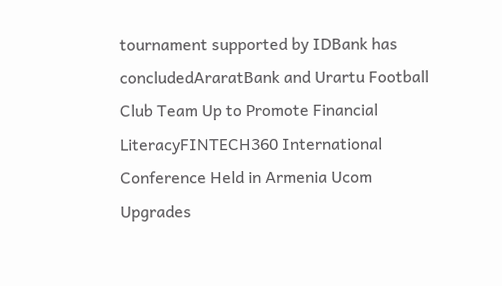tournament supported by IDBank has concludedAraratBank and Urartu Football Club Team Up to Promote Financial LiteracyFINTECH360 International Conference Held in Armenia Ucom Upgrades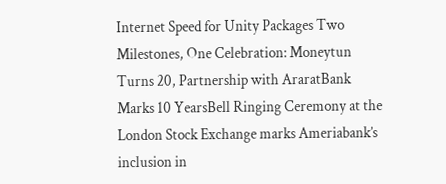Internet Speed for Unity Packages Two Milestones, One Celebration: Moneytun Turns 20, Partnership with AraratBank Marks 10 YearsBell Ringing Ceremony at the London Stock Exchange marks Ameriabank’s inclusion in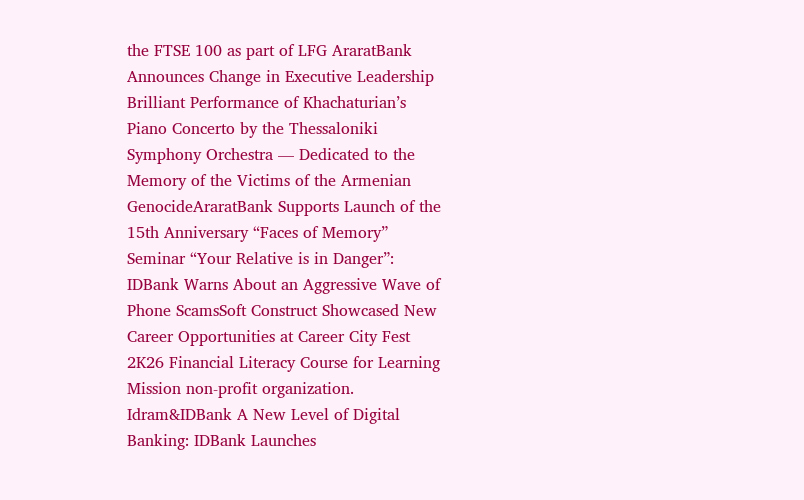the FTSE 100 as part of LFG AraratBank Announces Change in Executive Leadership Brilliant Performance of Khachaturian’s Piano Concerto by the Thessaloniki Symphony Orchestra — Dedicated to the Memory of the Victims of the Armenian GenocideAraratBank Supports Launch of the 15th Anniversary “Faces of Memory” Seminar “Your Relative is in Danger”: IDBank Warns About an Aggressive Wave of Phone ScamsSoft Construct Showcased New Career Opportunities at Career City Fest 2K26 Financial Literacy Course for Learning Mission non-profit organization. Idram&IDBank A New Level of Digital Banking: IDBank Launches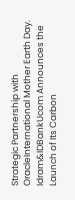Strategic Partnership with OracleInternational Mother Earth Day. Idram&IDBankUcom Announces the Launch of Its Carbon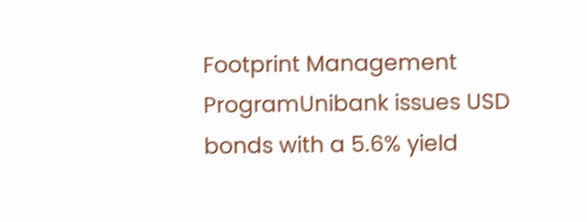Footprint Management ProgramUnibank issues USD bonds with a 5.6% yield